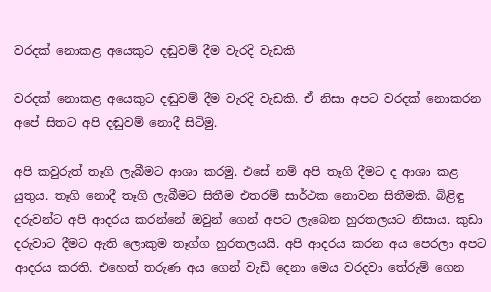වරදක් නොකළ අයෙකුට දඬුවම් දීම වැරදි වැඩකි

වරදක් නොකළ අයෙකුට දඬුවම් දීම වැරදි වැඩකි. ඒ නිසා අපට වරදක් නොකරන අපේ සිතට අපි දඬුවම් නොදී සිටිමු.

අපි කවුරුත් තෑගි ලැබීමට ආශා කරමු. එසේ නම් අපි තෑගි දීමට ද ආශා කළ යුතුය. තෑගි නොදී තෑගි ලැබීමට සිතීම එතරම් සාර්ථක නොවන සිතීමකි. බිළිඳු දරුවන්ට අපි ආදරය කරන්නේ ඔවුන් ගෙන් අපට ලැබෙන හුරතලයට නිසාය. කුඩා දරුවාට දීමට ඇති ලොකුම තෑග්ග හුරතලයයි. අපි ආදරය කරන අය පෙරලා අපට ආදරය කරති. එහෙත් තරුණ අය ගෙන් වැඩි දෙනා මෙය වරදවා තේරුම් ගෙන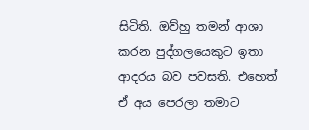සිටිති. ඔව්හු තමන් ආශා කරන පුද්ගලයෙකුට ඉතා ආදරය බව පවසති. එහෙත් ඒ අය පෙරලා තමාට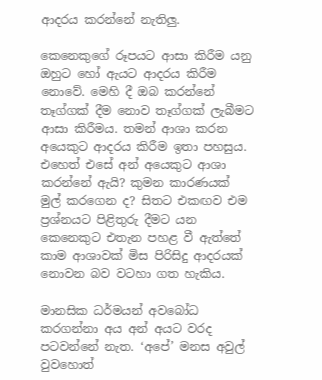ආදරය කරන්නේ නැතිලු.

කෙනෙකුගේ රූපයට ආසා කිරීම යනු ඔහුට හෝ ඇයට ආදරය කිරීම නොවේ. මෙහි දී ඔබ කරන්නේ තෑග්ගක් දීම නොව තෑග්ගක් ලැබීමට ආසා කිරීමය. තමන් ආශා කරන අයෙකුට ආදරය කිරීම ඉතා පහසුය. එහෙත් එසේ අන් අයෙකුට ආශා කරන්නේ ඇයි? කුමන කාරණයක් මුල් කරගෙන ද? සිතට එකඟව එම ප්‍රශ්නයට පිළිතුරු දීමට යන කෙනෙකුට එතැන පහළ වී ඇත්තේ කාම ආශාවක් මිස පිරිසිදු ආදරයක් නොවන බව වටහා ගත හැකිය.

මානසික ධර්මයන් අවබෝධ කරගන්නා අය අන් අයට වරද පටවන්නේ නැත. ‘අපේ’ මනස අවුල් වුවහොත්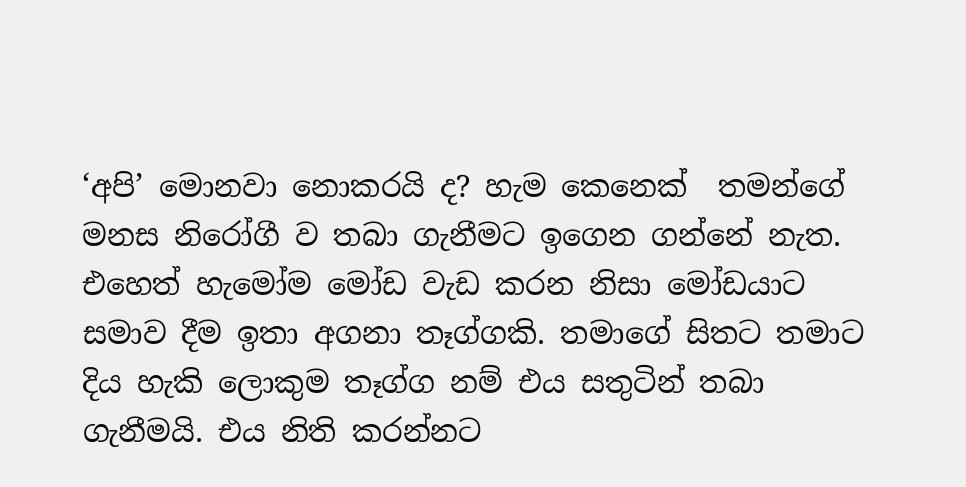‘අපි’ මොනවා නොකරයි ද? හැම කෙනෙක්  තමන්ගේ මනස නිරෝගී ව තබා ගැනීමට ඉගෙන ගන්නේ නැත. එහෙත් හැමෝම මෝඩ වැඩ කරන නිසා මෝඩයාට සමාව දීම ඉතා අගනා තෑග්ගකි. තමාගේ සිතට තමාට දිය හැකි ලොකුම තෑග්ග නම් එය සතුටින් තබා ගැනීමයි. එය නිති කරන්නට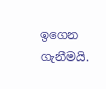ඉගෙන ගැනීමයි.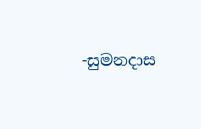-සුමනදාස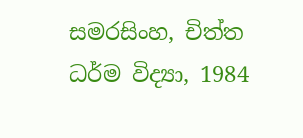සමරසිංහ, චිත්ත ධර්ම විද්‍යා, 1984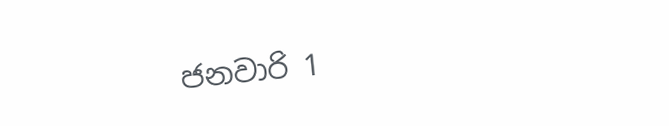ජනවාරි 1